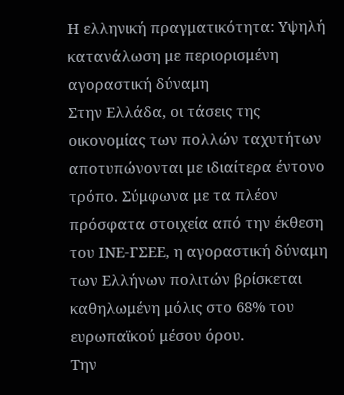Η ελληνική πραγματικότητα: Υψηλή κατανάλωση με περιορισμένη αγοραστική δύναμη
Στην Ελλάδα, οι τάσεις της οικονομίας των πολλών ταχυτήτων αποτυπώνονται με ιδιαίτερα έντονο τρόπο. Σύμφωνα με τα πλέον πρόσφατα στοιχεία από την έκθεση του ΙΝΕ-ΓΣΕΕ, η αγοραστική δύναμη των Ελλήνων πολιτών βρίσκεται καθηλωμένη μόλις στο 68% του ευρωπαϊκού μέσου όρου.
Την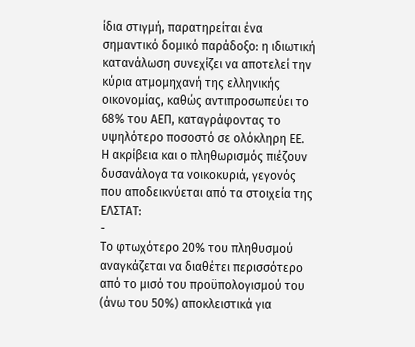ίδια στιγμή, παρατηρείται ένα σημαντικό δομικό παράδοξο: η ιδιωτική κατανάλωση συνεχίζει να αποτελεί την κύρια ατμομηχανή της ελληνικής οικονομίας, καθώς αντιπροσωπεύει το 68% του ΑΕΠ, καταγράφοντας το υψηλότερο ποσοστό σε ολόκληρη ΕΕ.
Η ακρίβεια και ο πληθωρισμός πιέζουν δυσανάλογα τα νοικοκυριά, γεγονός που αποδεικνύεται από τα στοιχεία της ΕΛΣΤΑΤ:
-
Το φτωχότερο 20% του πληθυσμού αναγκάζεται να διαθέτει περισσότερο από το μισό του προϋπολογισμού του (άνω του 50%) αποκλειστικά για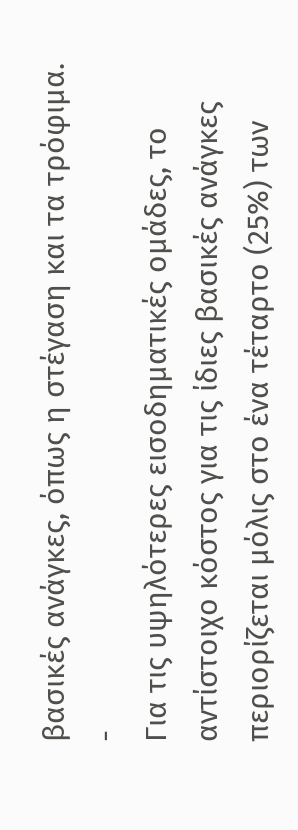βασικές ανάγκες, όπως η στέγαση και τα τρόφιμα.
-
Για τις υψηλότερες εισοδηματικές ομάδες, το αντίστοιχο κόστος για τις ίδιες βασικές ανάγκες περιορίζεται μόλις στο ένα τέταρτο (25%) των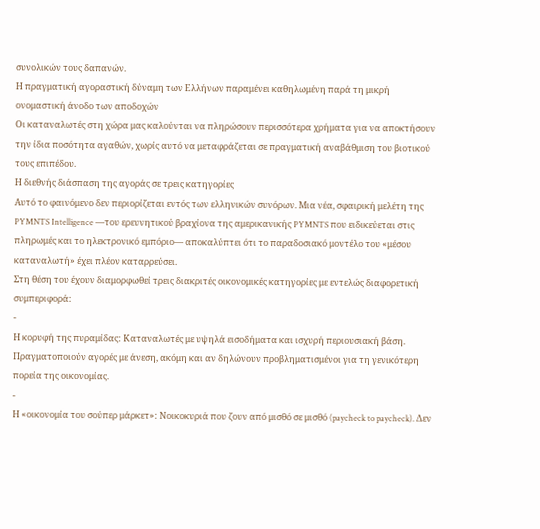συνολικών τους δαπανών.
Η πραγματική αγοραστική δύναμη των Ελλήνων παραμένει καθηλωμένη παρά τη μικρή ονομαστική άνοδο των αποδοχών
Οι καταναλωτές στη χώρα μας καλούνται να πληρώσουν περισσότερα χρήματα για να αποκτήσουν την ίδια ποσότητα αγαθών, χωρίς αυτό να μεταφράζεται σε πραγματική αναβάθμιση του βιοτικού τους επιπέδου.
Η διεθνής διάσπαση της αγοράς σε τρεις κατηγορίες
Αυτό το φαινόμενο δεν περιορίζεται εντός των ελληνικών συνόρων. Μια νέα, σφαιρική μελέτη της PYMNTS Intelligence —του ερευνητικού βραχίονα της αμερικανικής PYMNTS που ειδικεύεται στις πληρωμές και το ηλεκτρονικό εμπόριο— αποκαλύπτει ότι το παραδοσιακό μοντέλο του «μέσου καταναλωτή» έχει πλέον καταρρεύσει.
Στη θέση του έχουν διαμορφωθεί τρεις διακριτές οικονομικές κατηγορίες με εντελώς διαφορετική συμπεριφορά:
-
Η κορυφή της πυραμίδας: Καταναλωτές με υψηλά εισοδήματα και ισχυρή περιουσιακή βάση. Πραγματοποιούν αγορές με άνεση, ακόμη και αν δηλώνουν προβληματισμένοι για τη γενικότερη πορεία της οικονομίας.
-
Η «οικονομία του σούπερ μάρκετ»: Νοικοκυριά που ζουν από μισθό σε μισθό (paycheck to paycheck). Δεν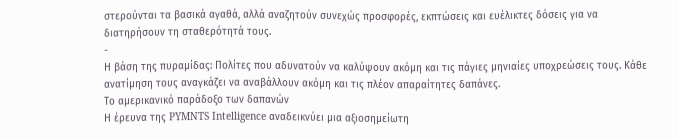στερούνται τα βασικά αγαθά, αλλά αναζητούν συνεχώς προσφορές, εκπτώσεις και ευέλικτες δόσεις για να διατηρήσουν τη σταθερότητά τους.
-
Η βάση της πυραμίδας: Πολίτες που αδυνατούν να καλύψουν ακόμη και τις πάγιες μηνιαίες υποχρεώσεις τους. Κάθε ανατίμηση τους αναγκάζει να αναβάλλουν ακόμη και τις πλέον απαραίτητες δαπάνες.
Το αμερικανικό παράδοξο των δαπανών
Η έρευνα της PYMNTS Intelligence αναδεικνύει μια αξιοσημείωτη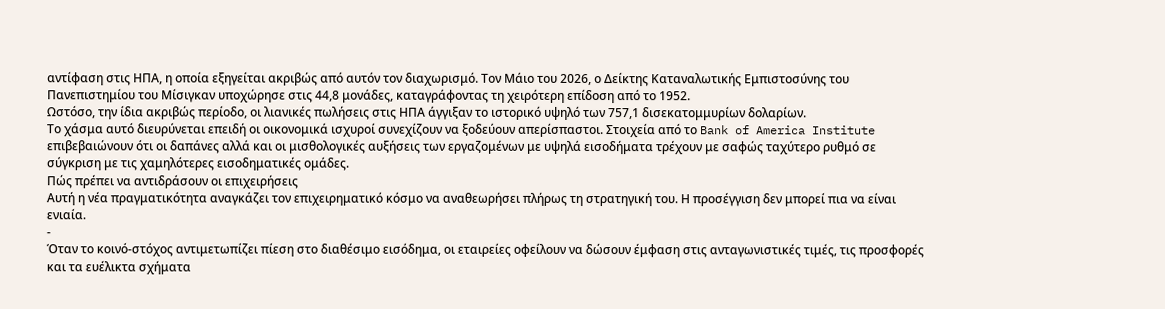αντίφαση στις ΗΠΑ, η οποία εξηγείται ακριβώς από αυτόν τον διαχωρισμό. Τον Μάιο του 2026, ο Δείκτης Καταναλωτικής Εμπιστοσύνης του Πανεπιστημίου του Μίσιγκαν υποχώρησε στις 44,8 μονάδες, καταγράφοντας τη χειρότερη επίδοση από το 1952.
Ωστόσο, την ίδια ακριβώς περίοδο, οι λιανικές πωλήσεις στις ΗΠΑ άγγιξαν το ιστορικό υψηλό των 757,1 δισεκατομμυρίων δολαρίων.
Το χάσμα αυτό διευρύνεται επειδή οι οικονομικά ισχυροί συνεχίζουν να ξοδεύουν απερίσπαστοι. Στοιχεία από το Bank of America Institute επιβεβαιώνουν ότι οι δαπάνες αλλά και οι μισθολογικές αυξήσεις των εργαζομένων με υψηλά εισοδήματα τρέχουν με σαφώς ταχύτερο ρυθμό σε σύγκριση με τις χαμηλότερες εισοδηματικές ομάδες.
Πώς πρέπει να αντιδράσουν οι επιχειρήσεις
Αυτή η νέα πραγματικότητα αναγκάζει τον επιχειρηματικό κόσμο να αναθεωρήσει πλήρως τη στρατηγική του. Η προσέγγιση δεν μπορεί πια να είναι ενιαία.
-
Όταν το κοινό-στόχος αντιμετωπίζει πίεση στο διαθέσιμο εισόδημα, οι εταιρείες οφείλουν να δώσουν έμφαση στις ανταγωνιστικές τιμές, τις προσφορές και τα ευέλικτα σχήματα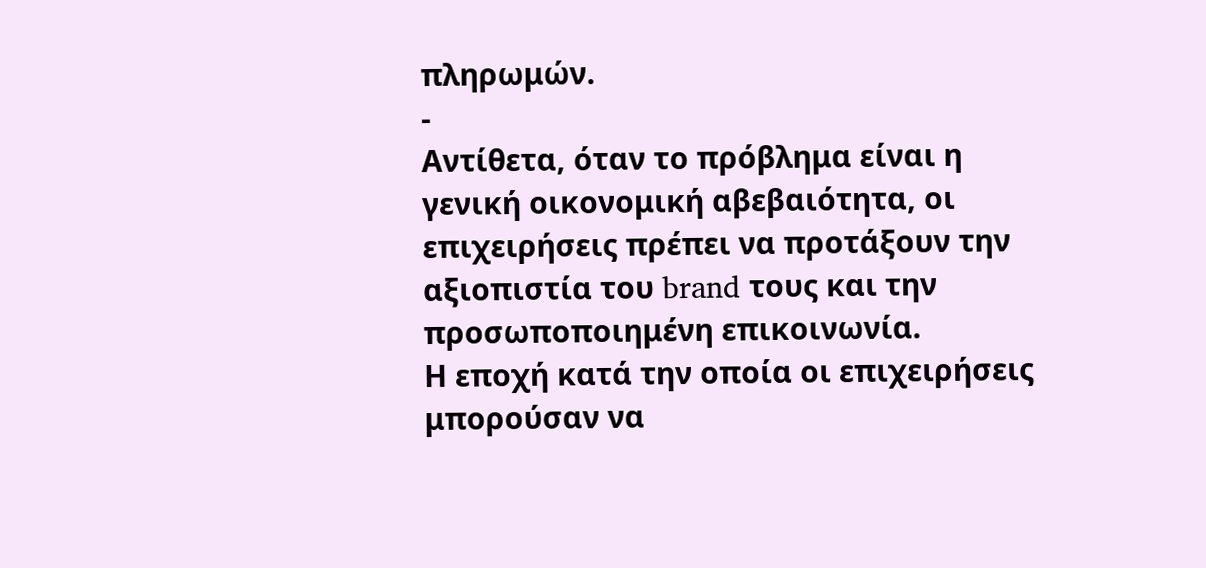πληρωμών.
-
Αντίθετα, όταν το πρόβλημα είναι η γενική οικονομική αβεβαιότητα, οι επιχειρήσεις πρέπει να προτάξουν την αξιοπιστία του brand τους και την προσωποποιημένη επικοινωνία.
Η εποχή κατά την οποία οι επιχειρήσεις μπορούσαν να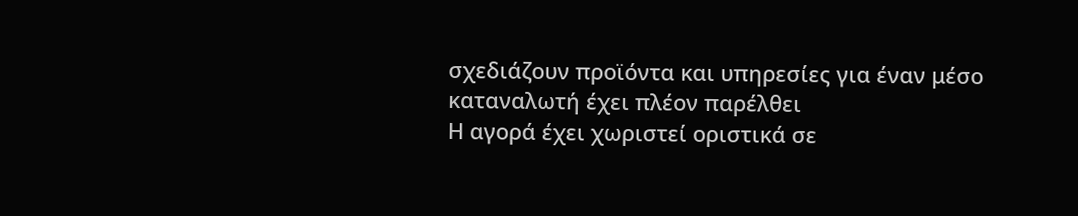σχεδιάζουν προϊόντα και υπηρεσίες για έναν μέσο καταναλωτή έχει πλέον παρέλθει
Η αγορά έχει χωριστεί οριστικά σε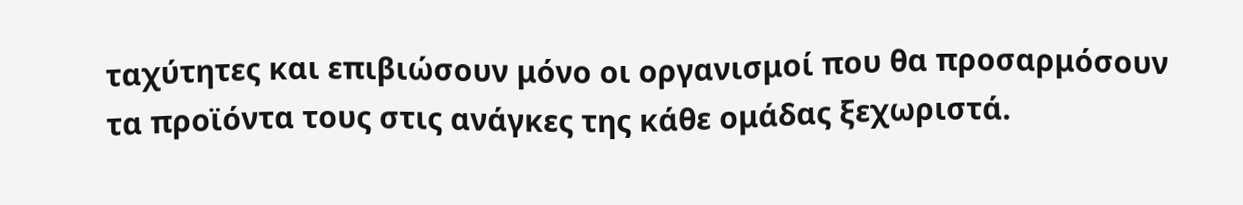ταχύτητες και επιβιώσουν μόνο οι οργανισμοί που θα προσαρμόσουν τα προϊόντα τους στις ανάγκες της κάθε ομάδας ξεχωριστά.